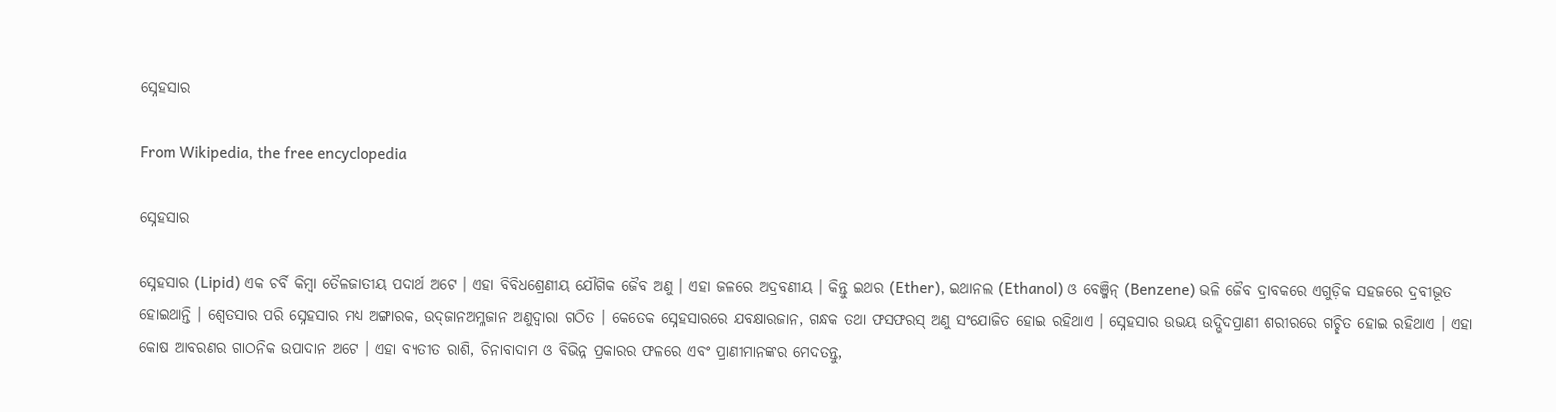ସ୍ନେହସାର

From Wikipedia, the free encyclopedia

ସ୍ନେହସାର

ସ୍ନେହସାର (Lipid) ଏକ ଚର୍ବି କିମ୍ବା ତୈଳଜାତୀୟ ପଦାର୍ଥ ଅଟେ । ଏହା ବିବିଧଶ୍ରେଣୀୟ ଯୌଗିକ ଜୈବ ଅଣୁ । ଏହା ଜଳରେ ଅଦ୍ରବଣୀୟ । କିନ୍ତୁ ଇଥର (Ether), ଇଥାନଲ (Ethanol) ଓ ବେଞ୍ଜିନ୍ (Benzene) ଭଳି ଜୈବ ଦ୍ରାବକରେ ଏଗୁଡ଼ିକ ସ‌ହଜରେ ଦ୍ରବୀଭୂତ ହୋଇଥାନ୍ତି । ଶ୍ୱେତସାର ପରି ସ୍ନେହସାର ମଧ୍ୟ ଅଙ୍ଗାରକ, ଉଦ୍‌ଜାନଅମ୍ଳଜାନ ଅଣୁଦ୍ୱାରା ଗଠିତ । କେତେକ ସ୍ନେହସାରରେ ଯବକ୍ଷାରଜାନ, ଗନ୍ଧକ ତ‌ଥା ଫସଫରସ୍ ଅଣୁ ସଂଯୋଜିତ ହୋଇ ରହିଥାଏ । ସ୍ନେହସାର ଉଭୟ ଉଦ୍ଭିଦପ୍ରାଣୀ ଶରୀରରେ ଗଚ୍ଛିତ ହୋଇ ରହିଥାଏ । ଏହା କୋଷ ଆବରଣର ଗାଠନିକ ଉପାଦାନ ଅଟେ । ଏହା ବ୍ୟତୀତ ରାଶି, ଚିନାବାଦାମ ଓ ବିଭିନ୍ନ ପ୍ରକାରର ଫଳରେ ଏବଂ ପ୍ରାଣୀମାନ‌ଙ୍କର ମେଦତନ୍ତୁ,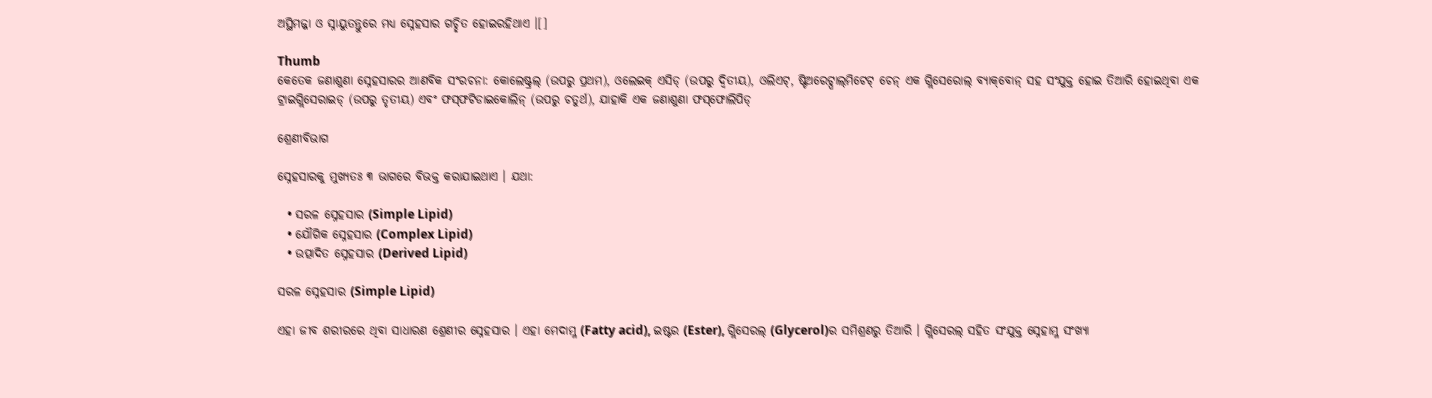ଅସ୍ଥିମଜ୍ଜା ଓ ସ୍ନାୟୁତନ୍ତୁରେ ମଧ୍ୟ ସ୍ନେହସାର ଗଚ୍ଛିତ ହୋଇରହିଥାଏ ।[]

Thumb
କେତେକ ଜଣାଶୁଣା ସ୍ନେହସାରର ଆଣବିକ ସଂରଚନା: କୋଲେଷ୍ଟ୍ରଲ୍‌ (ଉପରୁ ପ୍ରଥମ), ଓଲେଇକ୍ ଏସିଡ୍ (ଉପରୁ ଦ୍ୱିତୀୟ), ଓଲିଏଟ୍, ଷ୍ଟିଅରେଟ୍ପାଲ୍‌ମିଟେଟ୍ ଚେନ୍ ଏକ ଗ୍ଲିସେରୋଲ୍ ବ୍ୟାକ୍‌ବୋନ୍ ସ‌ହ ସଂଯୁକ୍ତ ହୋଇ ତିଆରି ହୋଇଥିବା ଏକ ଟ୍ରାଇଗ୍ଲିସେରାଇଡ୍ (ଉପରୁ ତୃତୀୟ) ଏବଂ ଫସ୍‌ଫଟିଡାଇକୋଲିନ୍ (ଉପରୁ ଚତୁର୍ଥ), ଯାହାକି ଏକ ଜଣାଶୁଣା ଫସ୍‌ଫୋଲିପିଡ୍

ଶ୍ରେଣୀବିଭାଗ

ସ୍ନେହସାରକୁ ମୁଖ୍ୟତଃ ୩ ଭାଗରେ ବିଭକ୍ତ କରାଯାଇଥାଏ । ଯଥା:

  • ସରଳ ସ୍ନେହସାର (Simple Lipid)
  • ଯୌଗିକ ସ୍ନେହସାର (Complex Lipid)
  • ଉତ୍ପାଦିତ ସ୍ନେହସାର (Derived Lipid)

ସରଳ ସ୍ନେହସାର (Simple Lipid)

ଏହା ଜୀବ ଶରୀରରେ ଥିବା ସାଧାରଣ ଶ୍ରେଣୀର ସ୍ନେହସାର । ଏହା ମେଦାମ୍ଳ (Fatty acid), ଇଷ୍ଟର (Ester), ଗ୍ଲିସେରଲ୍ (Glycerol)ର ସମିଶ୍ରଣରୁ ତିଆରି । ଗ୍ଲିସେରଲ୍ ସ‌ହିତ ସଂଯୁକ୍ତ ସ୍ନେହାମ୍ଳ ସଂଖ୍ୟା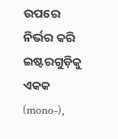ଉପରେ ନିର୍ଭର କରି ଇଷ୍ଟରଗୁଡ଼ିକୁ ଏକ‌କ (mono-),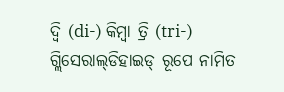ଦ୍ୱି (di-) କିମ୍ବା ତ୍ରି (tri-) ଗ୍ଲିସେରାଲ୍‌ଡିହାଇଡ୍ ରୂପେ ନାମିତ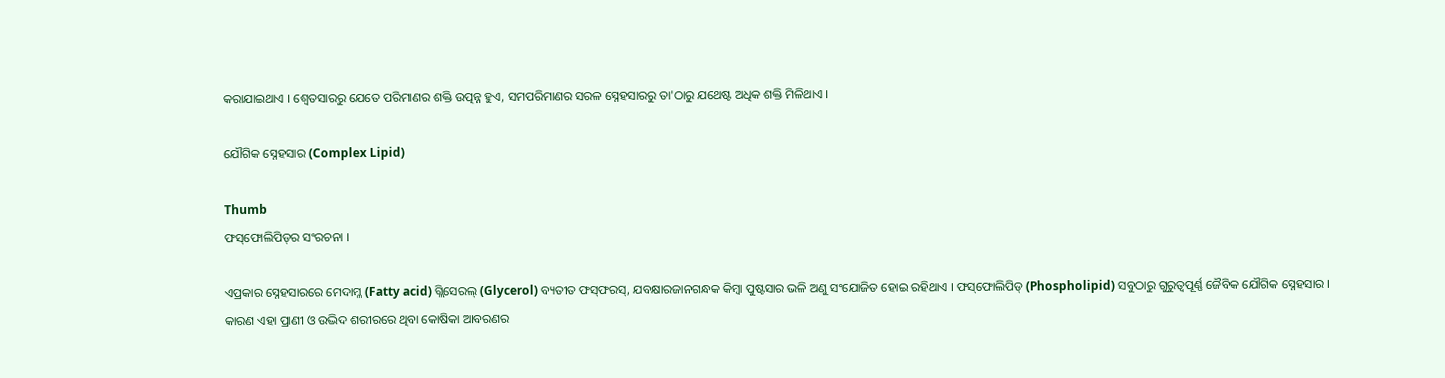କରାଯାଇଥାଏ । ଶ୍ୱେତସାରରୁ ଯେତେ ପରିମାଣର ଶକ୍ତି ଉତ୍ପନ୍ନ ହୁଏ, ସମ‌ପରିମାଣର ସରଳ ସ୍ନେହସାରରୁ ତା'ଠାରୁ ଯଥେଷ୍ଟ ଅଧିକ ଶକ୍ତି ମିଳିଥାଏ ।

ଯୌଗିକ ସ୍ନେହସାର (Complex Lipid)

Thumb
ଫସ୍‌ଫୋଲିପିଡ୍‌ର ସଂରଚନା ।

ଏପ୍ରକାର ସ୍ନେହସାରରେ ମେଦାମ୍ଳ (Fatty acid) ଗ୍ଲିସେରଲ୍ (Glycerol) ବ୍ୟତୀତ ଫସ୍‌ଫରସ୍, ଯବକ୍ଷାରଜାନଗନ୍ଧକ କିମ୍ବା ପୁଷ୍ଟସାର ଭଳି ଅଣୁ ସଂଯୋଜିତ ହୋଇ ରହିଥାଏ । ଫସ୍‌ଫୋଲିପିଡ୍ (Phospholipid) ସବୁଠାରୁ ଗୁରୁତ୍ୱପୂର୍ଣ୍ଣ ଜୈବିକ ଯୌଗିକ ସ୍ନେହସାର । କାରଣ ଏହା ପ୍ରାଣୀ ଓ ଉଦ୍ଭିଦ ଶରୀରରେ ଥିବା କୋଷିକା ଆବରଣର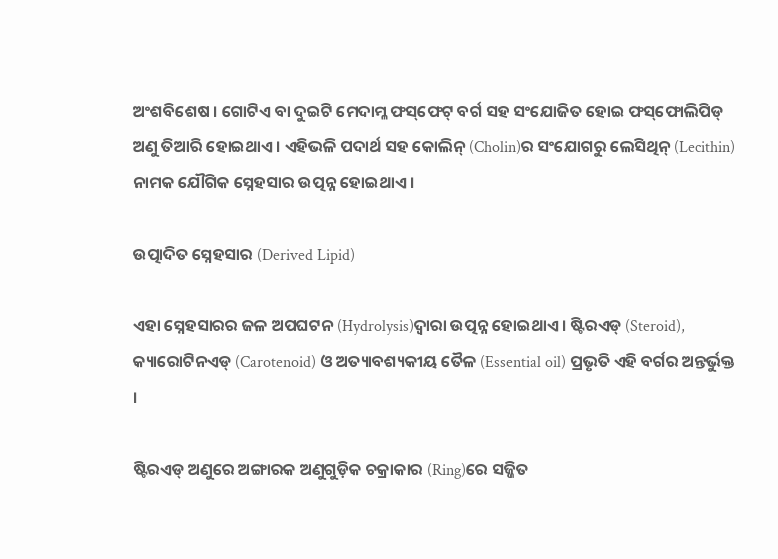ଅଂଶବିଶେଷ । ଗୋଟିଏ ବା ଦୁଇଟି ମେଦାମ୍ଳ ଫସ୍‌ଫେଟ୍ ବର୍ଗ ସ‌ହ ସଂଯୋଜିତ ହୋଇ ଫସ୍‌ଫୋଲିପିଡ୍ ଅଣୁ ତିଆରି ହୋଇଥାଏ । ଏହିଭଳି ପଦାର୍ଥ ସ‌ହ କୋଲିନ୍ (Cholin)ର ସଂଯୋଗରୁ ଲେସିଥିନ୍ (Lecithin) ନାମକ ଯୌଗିକ ସ୍ନେହସାର ଉତ୍ପନ୍ନ ହୋଇଥାଏ ।

ଉତ୍ପାଦିତ ସ୍ନେହସାର (Derived Lipid)

ଏହା ସ୍ନେହସାରର ଜଳ ଅପଘଟନ (Hydrolysis)ଦ୍ୱାରା ଉତ୍ପନ୍ନ ହୋଇଥାଏ । ଷ୍ଟିର‌ଏଡ୍ (Steroid), କ୍ୟାରୋଟିନଏଡ୍ (Carotenoid) ଓ ଅତ୍ୟାବଶ୍ୟକୀୟ ତୈଳ (Essential oil) ପ୍ରଭୃତି ଏହି ବର୍ଗର ଅନ୍ତର୍ଭୁକ୍ତ ।

ଷ୍ଟିର‌ଏଡ୍ ଅଣୁରେ ଅଙ୍ଗାରକ ଅଣୁଗୁଡ଼ିକ ଚକ୍ରାକାର (Ring)ରେ ସଜ୍ଜିତ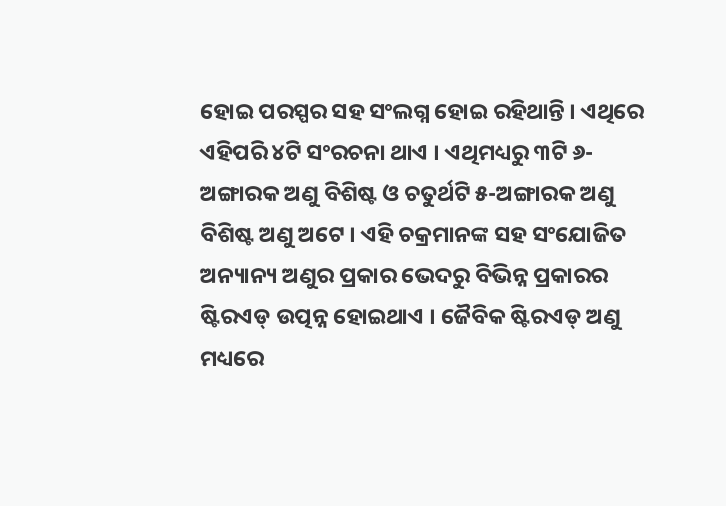ହୋଇ ପରସ୍ପର ସ‌ହ ସଂଲଗ୍ନ ହୋଇ ରହିଥାନ୍ତି । ଏଥିରେ ଏହିପରି ୪ଟି ସଂରଚନା ଥାଏ । ଏଥିମଧ୍ୟରୁ ୩ଟି ୬-ଅଙ୍ଗାରକ ଅଣୁ ବିଶିଷ୍ଟ ଓ ଚତୁର୍ଥଟି ୫-ଅଙ୍ଗାରକ ଅଣୁ ବିଶିଷ୍ଟ ଅଣୁ ଅଟେ । ଏହି ଚକ୍ରମାନ‌ଙ୍କ ସ‌ହ ସଂଯୋଜିତ ଅନ୍ୟାନ୍ୟ ଅଣୁର ପ୍ରକାର ଭେଦରୁ ବିଭିନ୍ନ ପ୍ରକାରର ଷ୍ଟିର‌ଏଡ୍ ଉତ୍ପନ୍ନ ହୋଇଥାଏ । ଜୈବିକ ଷ୍ଟିର‌ଏଡ୍ ଅଣୁ ମଧ୍ୟରେ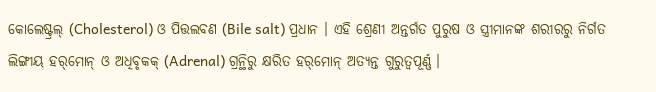କୋଲେଷ୍ଟ୍ରଲ୍‌ (Cholesterol) ଓ ପିତ୍ତଲବଣ (Bile salt) ପ୍ରଧାନ । ଏହି ଶ୍ରେଣୀ ଅନ୍ତର୍ଗତ ପୁରୁଷ ଓ ସ୍ତ୍ରୀମାନ‌ଙ୍କ ଶରୀରରୁ ନିର୍ଗତ ଲିଙ୍ଗୀୟ ହର୍‌ମୋନ୍ ଓ ଅଧିବୃକ‌କ୍ (Adrenal) ଗ୍ରନ୍ଥିରୁ କ୍ଷରିତ ହର୍‌ମୋନ୍ ଅତ୍ୟନ୍ତ ଗୁରୁତ୍ୱପୂର୍ଣ୍ଣ ।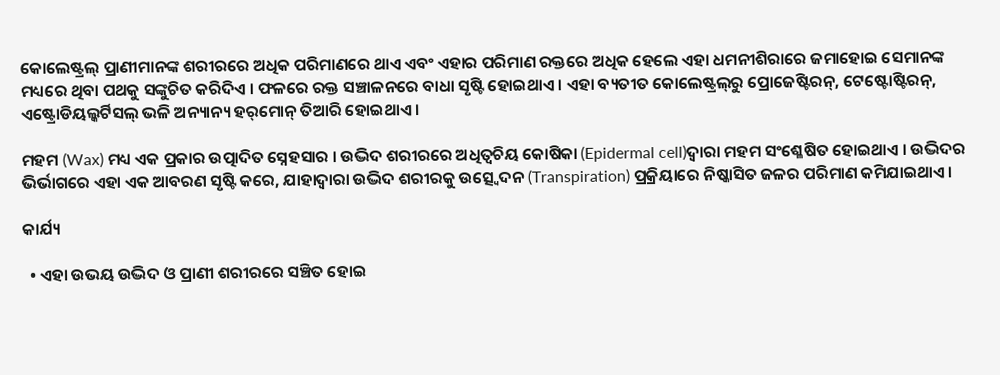କୋଲେଷ୍ଟ୍ରଲ୍‌ ପ୍ରାଣୀମାନ‌ଙ୍କ ଶରୀରରେ ଅଧିକ ପରିମାଣରେ ଥାଏ ଏବଂ ଏହାର ପରିମାଣ ରକ୍ତରେ ଅଧିକ ହେଲେ ଏହା ଧମନୀଶିରାରେ ଜମାହୋଇ ସେମାନ‌ଙ୍କ ମଧ୍ୟରେ ଥିବା ପଥକୁ ସଙ୍କୁଚିତ କରିଦିଏ । ଫଳରେ ରକ୍ତ ସଞ୍ଚାଳନରେ ବାଧା ସୃଷ୍ଟି ହୋଇଥାଏ । ଏହା ବ୍ୟତୀତ କୋଲେଷ୍ଟ୍ରଲ୍‌‌ରୁ ପ୍ରୋଜେଷ୍ଟିରନ୍, ଟେଷ୍ଟୋଷ୍ଟିରନ୍, ଏଷ୍ଟ୍ରୋଡିୟଲ୍କର୍ଟିସଲ୍ ଭଳି ଅନ୍ୟାନ୍ୟ ହର୍‌ମୋନ୍ ତିଆରି ହୋଇଥାଏ ।

ମହମ (Wax) ମଧ୍ୟ ଏକ ପ୍ରକାର ଉତ୍ପାଦିତ ସ୍ନେହସାର । ଉଦ୍ଭିଦ ଶରୀରରେ ଅଧିତ୍ୱଚିୟ କୋଷିକା (Epidermal cell)ଦ୍ୱାରା ମହମ ସଂଶ୍ଳେଷିତ ହୋଇଥାଏ । ଉଦ୍ଭିଦର ଭିର୍ଭାଗରେ ଏହା ଏକ ଆବରଣ ସୃଷ୍ଟି କରେ, ଯାହାଦ୍ୱାରା ଉଦ୍ଭିଦ ଶରୀରକୁ ଉତ୍ସ୍ୱେଦନ (Transpiration) ପ୍ରକ୍ରିୟାରେ ନିଷ୍କାସିତ ଜଳର ପରିମାଣ କମିଯାଇଥାଏ ।

କାର୍ଯ୍ୟ

  • ଏହା ଉଭୟ ଉଦ୍ଭିଦ ଓ ପ୍ରାଣୀ ଶରୀରରେ ସଞ୍ଚିତ ହୋଇ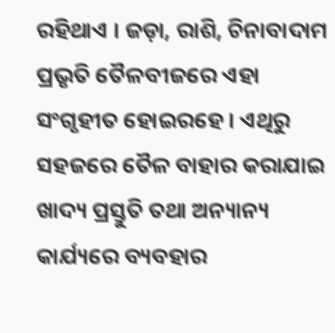ରହିଥାଏ । ଜଡ଼ା, ରାଶି, ଚିନାବାଦାମ ପ୍ରଭୃତି ତୈଳବୀଜରେ ଏହା ସଂଗୃହୀତ ହୋଇରହେ । ଏଥିରୁ ସ‌ହଜରେ ତୈଳ ବାହାର କରାଯାଇ ଖାଦ୍ୟ ପ୍ରସ୍ତୁତି ତ‌ଥା ଅନ୍ୟାନ୍ୟ କାର୍ଯ୍ୟରେ ବ୍ୟବ‌ହାର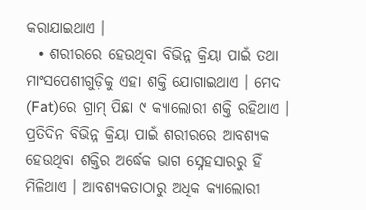କରାଯାଇଥାଏ ।
  • ଶରୀରରେ ହେଉଥିବା ବିଭିନ୍ନ କ୍ରିୟା ପାଇଁ ତ‌ଥା ମାଂସପେଶୀଗୁଡ଼ିକୁ ଏହା ଶକ୍ତି ଯୋଗାଇଥାଏ । ମେଦ (Fat)ରେ ଗ୍ରାମ୍ ପିଛା ୯ କ୍ୟାଲୋରୀ ଶକ୍ତି ରହିଥାଏ । ପ୍ରତିଦିନ ବିଭିନ୍ନ କ୍ରିୟା ପାଇଁ ଶରୀରରେ ଆବଶ୍ୟକ ହେଉଥିବା ଶକ୍ତିର ଅର୍ଦ୍ଧେକ ଭାଗ ସ୍ନେହସାରରୁ ହିଁ ମିଳିଥାଏ । ଆବଶ୍ୟକତାଠାରୁ ଅଧିକ କ୍ୟାଲୋରୀ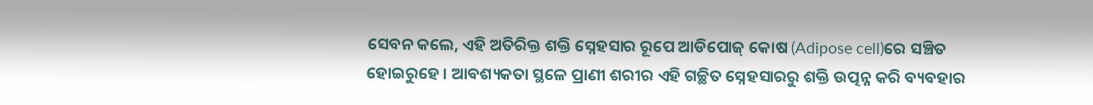ସେବନ କଲେ, ଏହି ଅତିରିକ୍ତ ଶକ୍ତି ସ୍ନେହସାର ରୂପେ ଆଡିପୋଜ୍ କୋଷ (Adipose cell)ରେ ସଞ୍ଚିତ ହୋଇରୁହେ । ଆବଶ୍ୟକତା ସ୍ଥଳେ ପ୍ରାଣୀ ଶରୀର ଏହି ଗଚ୍ଛିତ ସ୍ନେହସାରରୁ ଶକ୍ତି ଉତ୍ପନ୍ନ କରି ବ୍ୟବ‌ହାର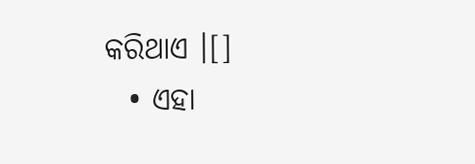କରିଥାଏ ।[]
  • ଏହା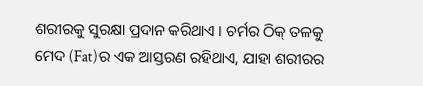ଶରୀରକୁ ସୁରକ୍ଷା ପ୍ରଦାନ କରିଥାଏ । ଚର୍ମର ଠିକ୍ ତଳକୁ ମେଦ (Fat)ର ଏକ ଆସ୍ତରଣ ରହିଥାଏ, ଯାହା ଶରୀରର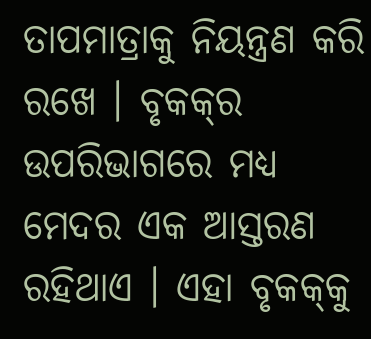ତାପମାତ୍ରାକୁ ନିୟନ୍ତ୍ରଣ କରି ରଖେ । ବୃକ‌କ୍‌ର ଉପରିଭାଗରେ ମଧ୍ୟ ମେଦର ଏକ ଆସ୍ତରଣ ରହିଥାଏ । ଏହା ବୃକ‌କ୍‌କୁ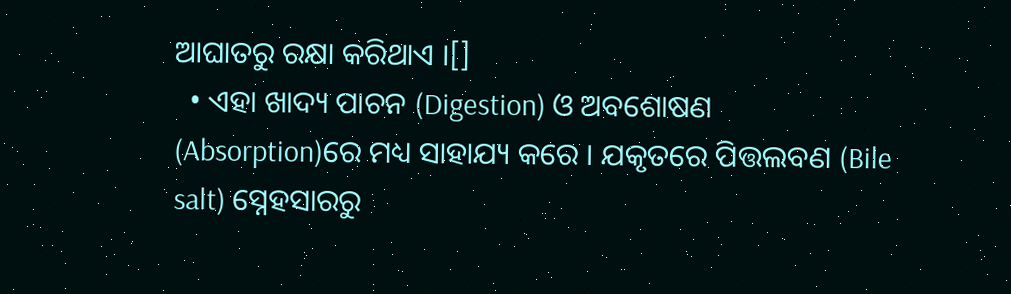ଆଘାତରୁ ରକ୍ଷା କରିଥାଏ ।[]
  • ଏହା ଖାଦ୍ୟ ପାଚନ (Digestion) ଓ ଅବଶୋଷଣ (Absorption)ରେ ମଧ୍ୟ ସାହାଯ୍ୟ କରେ । ଯକୃତରେ ପିତ୍ତଲବଣ (Bile salt) ସ୍ନେହସାରରୁ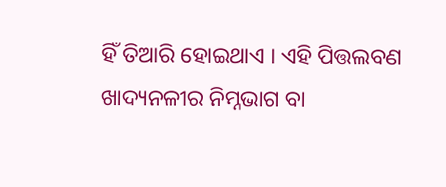ହିଁ ତିଆରି ହୋଇଥାଏ । ଏହି ପିତ୍ତଲବଣ ଖାଦ୍ୟନଳୀର ନିମ୍ନଭାଗ ବା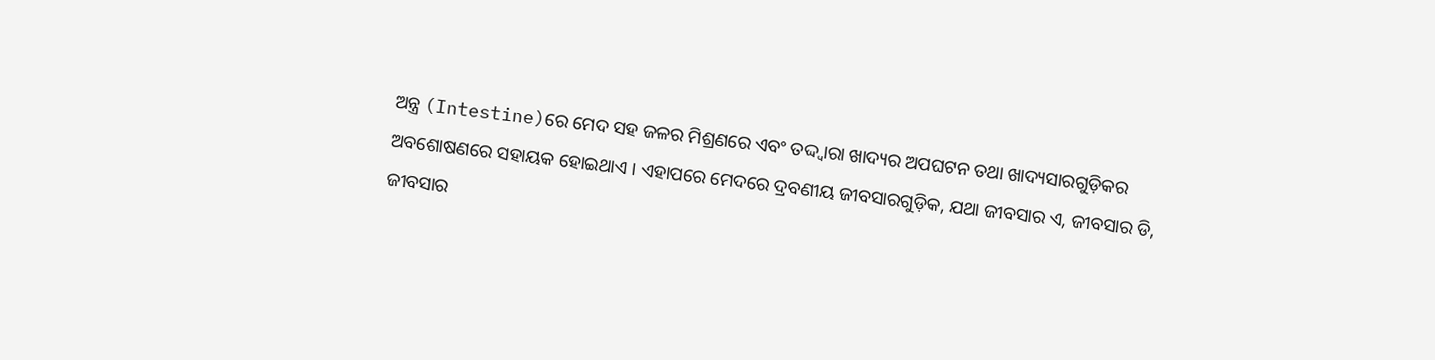ଅନ୍ତ୍ର (Intestine)ରେ ମେଦ ସ‌ହ ଜଳର ମିଶ୍ରଣରେ ଏବଂ ତଦ୍ଦ୍ୱାରା ଖାଦ୍ୟର ଅପଘଟନ ତ‌ଥା ଖାଦ୍ୟସାରଗୁଡ଼ିକର ଅବଶୋଷଣରେ ସ‌ହାୟକ ହୋଇଥାଏ । ଏହାପରେ ମେଦରେ ଦ୍ରବଣୀୟ ଜୀବସାରଗୁଡ଼ିକ, ଯଥା ଜୀବସାର ଏ, ଜୀବସାର ଡି, ଜୀବସାର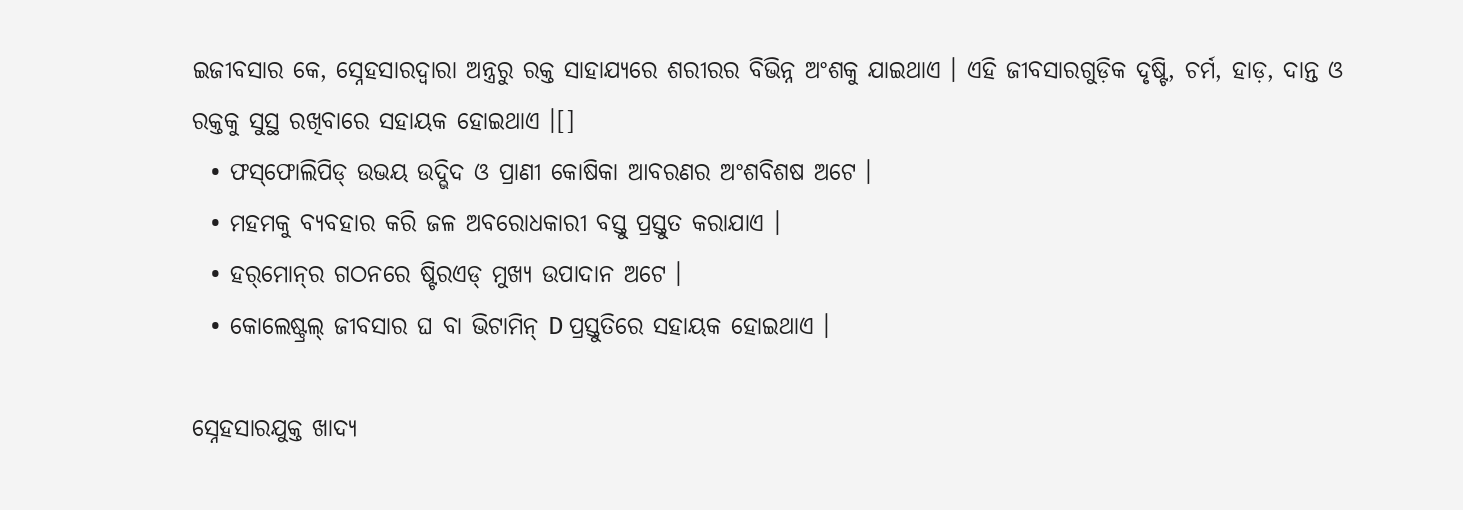ଇଜୀବସାର କେ, ସ୍ନେହସାରଦ୍ୱାରା ଅନ୍ତ୍ରରୁ ରକ୍ତ ସାହାଯ୍ୟରେ ଶରୀରର ବିଭିନ୍ନ ଅଂଶକୁ ଯାଇଥାଏ । ଏହି ଜୀବସାରଗୁଡ଼ିକ ଦୃଷ୍ଟି, ଚର୍ମ, ହାଡ଼, ଦାନ୍ତ ଓ ରକ୍ତକୁ ସୁସ୍ଥ ରଖିବାରେ ସ‌ହାୟକ ହୋଇଥାଏ ।[]
  • ଫସ୍‌ଫୋଲିପିଡ୍ ଉଭୟ ଉଦ୍ଭିଦ ଓ ପ୍ରାଣୀ କୋଷିକା ଆବରଣର ଅଂଶବିଶଷ ଅଟେ ।
  • ମହମକୁ ବ୍ୟବ‌ହାର କରି ଜଳ ଅବରୋଧକାରୀ ବସ୍ତୁ ପ୍ରସ୍ତୁତ କରାଯାଏ ।
  • ହର୍‌ମୋନ୍‌ର ଗଠନରେ ଷ୍ଟିର‌ଏଡ୍ ମୁଖ୍ୟ ଉପାଦାନ ଅଟେ ।
  • କୋଲେଷ୍ଟ୍ରଲ୍‌ ଜୀବସାର ଘ ବା ଭିଟାମିନ୍ D ପ୍ରସ୍ତୁତିରେ ସ‌ହାୟକ ହୋଇଥାଏ ।

ସ୍ନେହସାରଯୁକ୍ତ ଖାଦ୍ୟ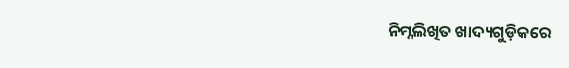ନିମ୍ନଲିଖିତ ଖାଦ୍ୟଗୁଡ଼ିକରେ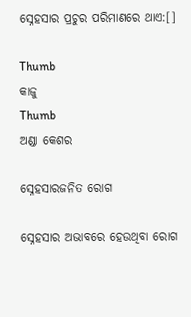ସ୍ନେହସାର ପ୍ରଚୁର ପରିମାଣରେ ଥାଏ:[]

Thumb
କାଜୁ
Thumb
ଅଣ୍ଡା କେଶର

ସ୍ନେହସାରଜନିତ ରୋଗ

ସ୍ନେହସାର ଅଭାବରେ ହେଉଥିବା ରୋଗ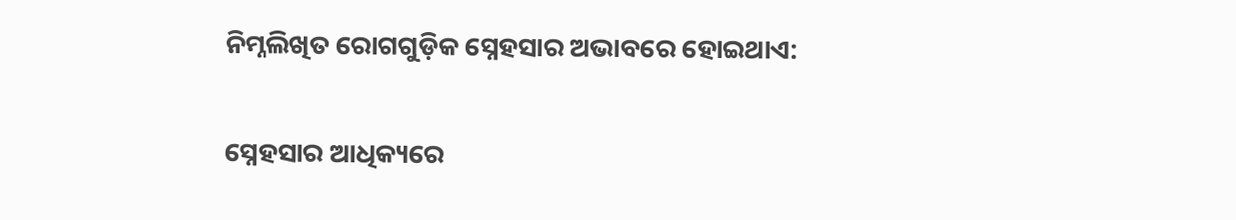ନିମ୍ନଲିଖିତ ରୋଗ‌ଗୁଡ଼ିକ ସ୍ନେହସାର ଅଭାବରେ ହୋଇଥାଏ:

ସ୍ନେହସାର ଆଧିକ୍ୟରେ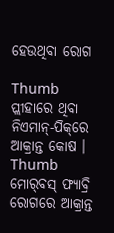ହେଉଥିବା ରୋଗ

Thumb
ପ୍ଲୀହାରେ ଥିବା ନିଏମାନ୍-ପିକ୍‌ରେ ଆକ୍ରାନ୍ତ କୋଷ ।
Thumb
ମୋର୍‌ବସ୍ ଫ୍ୟାବ୍ରି ରୋଗରେ ଆକ୍ରାନ୍ତ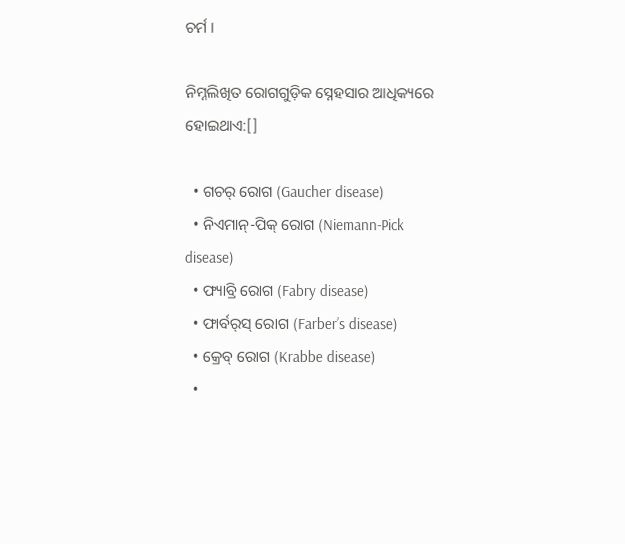ଚର୍ମ ।

ନିମ୍ନଲିଖିତ ରୋଗ‌ଗୁଡ଼ିକ ସ୍ନେହସାର ଆଧିକ୍ୟରେ ହୋଇଥାଏ:[]

  • ଗଚର୍ ରୋଗ (Gaucher disease)
  • ନିଏମାନ୍-ପିକ୍ ରୋଗ (Niemann-Pick disease)
  • ଫ୍ୟାବ୍ରି ରୋଗ (Fabry disease)
  • ଫାର୍ବର୍‌ସ୍ ରୋଗ (Farber’s disease)
  • କ୍ରେବ୍ ରୋଗ (Krabbe disease)
  •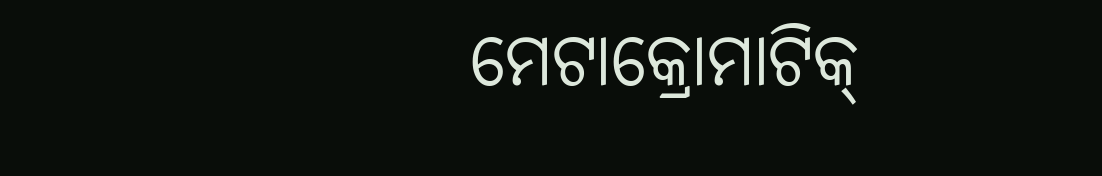ମେଟାକ୍ରୋମାଟିକ୍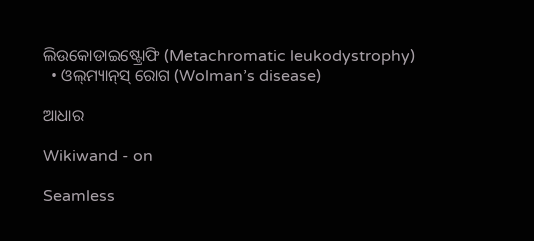ଲିଉକୋଡାଇଷ୍ଟ୍ରୋଫି (Metachromatic leukodystrophy)
  • ଓଲ୍‌ମ୍ୟାନ୍‌ସ୍ ରୋଗ (Wolman’s disease)

ଆଧାର

Wikiwand - on

Seamless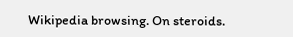Wikipedia browsing. On steroids.